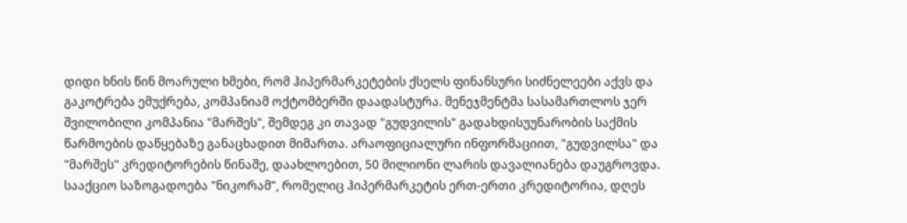დიდი ხნის წინ მოარული ხმები, რომ ჰიპერმარკეტების ქსელს ფინანსური სიძნელეები აქვს და გაკოტრება ემუქრება, კომპანიამ ოქტომბერში დაადასტურა. მენეჯმენტმა სასამართლოს ჯერ შვილობილი კომპანია "მარშეს", შემდეგ კი თავად "გუდვილის" გადახდისუუნარობის საქმის წარმოების დაწყებაზე განაცხადით მიმართა. არაოფიციალური ინფორმაციით, "გუდვილსა" და "მარშეს" კრედიტორების წინაშე, დაახლოებით, 50 მილიონი ლარის დავალიანება დაუგროვდა.
სააქციო საზოგადოება "ნიკორამ", რომელიც ჰიპერმარკეტის ერთ-ერთი კრედიტორია, დღეს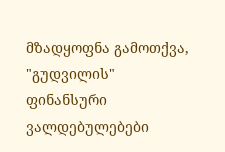მზადყოფნა გამოთქვა, "გუდვილის" ფინანსური ვალდებულებები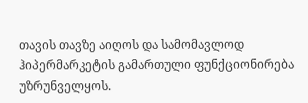თავის თავზე აიღოს და სამომავლოდ ჰიპერმარკეტის გამართული ფუნქციონირება უზრუნველყოს.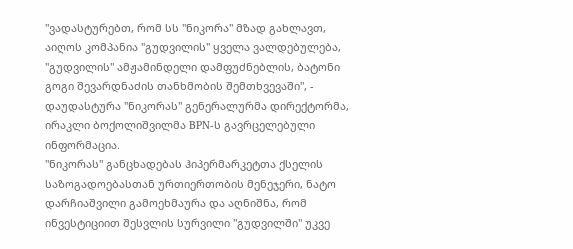"ვადასტურებთ, რომ სს "ნიკორა" მზად გახლავთ, აიღოს კომპანია "გუდვილის" ყველა ვალდებულება, "გუდვილის" ამჟამინდელი დამფუძნებლის, ბატონი გოგი შევარდნაძის თანხმობის შემთხვევაში", - დაუდასტურა "ნიკორას" გენერალურმა დირექტორმა, ირაკლი ბოქოლიშვილმა BPN-ს გავრცელებული ინფორმაცია.
"ნიკორას" განცხადებას ჰიპერმარკეტთა ქსელის საზოგადოებასთან ურთიერთობის მენეჯერი, ნატო დარჩიაშვილი გამოეხმაურა და აღნიშნა, რომ ინვესტიციით შესვლის სურვილი "გუდვილში" უკვე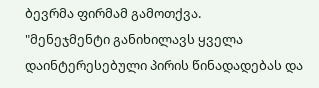ბევრმა ფირმამ გამოთქვა.
"მენეჯმენტი განიხილავს ყველა დაინტერესებული პირის წინადადებას და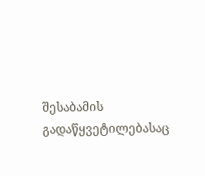შესაბამის გადაწყვეტილებასაც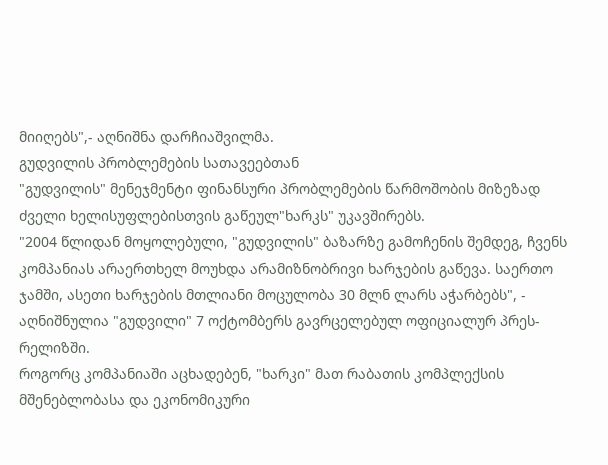მიიღებს",- აღნიშნა დარჩიაშვილმა.
გუდვილის პრობლემების სათავეებთან
"გუდვილის" მენეჯმენტი ფინანსური პრობლემების წარმოშობის მიზეზად ძველი ხელისუფლებისთვის გაწეულ"ხარკს" უკავშირებს.
"2004 წლიდან მოყოლებული, "გუდვილის" ბაზარზე გამოჩენის შემდეგ, ჩვენს კომპანიას არაერთხელ მოუხდა არამიზნობრივი ხარჯების გაწევა. საერთო ჯამში, ასეთი ხარჯების მთლიანი მოცულობა 30 მლნ ლარს აჭარბებს", - აღნიშნულია "გუდვილი" 7 ოქტომბერს გავრცელებულ ოფიციალურ პრეს-რელიზში.
როგორც კომპანიაში აცხადებენ, "ხარკი" მათ რაბათის კომპლექსის მშენებლობასა და ეკონომიკური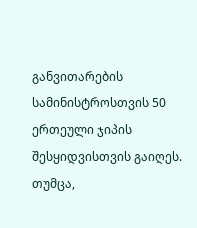განვითარების სამინისტროსთვის 50 ერთეული ჯიპის შესყიდვისთვის გაიღეს.
თუმცა,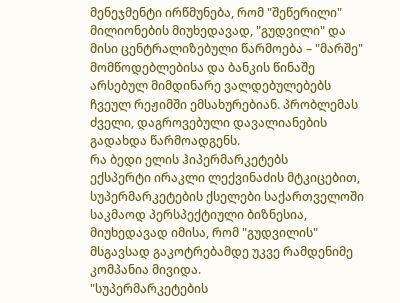მენეჯმენტი ირწმუნება, რომ "შეწერილი" მილიონების მიუხედავად, "გუდვილი" და მისი ცენტრალიზებული წარმოება – "მარშე" მომწოდებლებისა და ბანკის წინაშე არსებულ მიმდინარე ვალდებულებებს ჩვეულ რეჟიმში ემსახურებიან. პრობლემას ძველი, დაგროვებული დავალიანების გადახდა წარმოადგენს.
რა ბედი ელის ჰიპერმარკეტებს
ექსპერტი ირაკლი ლექვინაძის მტკიცებით, სუპერმარკეტების ქსელები საქართველოში საკმაოდ პერსპექტიული ბიზნესია, მიუხედავად იმისა, რომ "გუდვილის" მსგავსად გაკოტრებამდე უკვე რამდენიმე კომპანია მივიდა.
"სუპერმარკეტების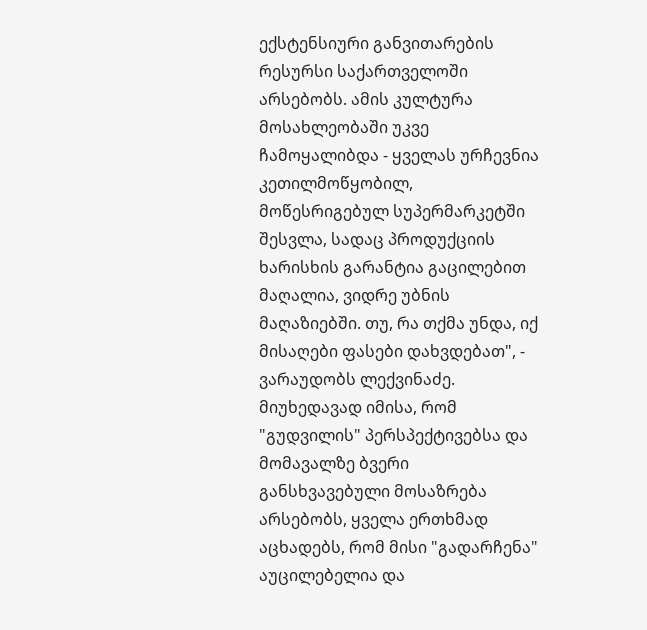ექსტენსიური განვითარების რესურსი საქართველოში არსებობს. ამის კულტურა მოსახლეობაში უკვე ჩამოყალიბდა - ყველას ურჩევნია კეთილმოწყობილ, მოწესრიგებულ სუპერმარკეტში შესვლა, სადაც პროდუქციის ხარისხის გარანტია გაცილებით მაღალია, ვიდრე უბნის მაღაზიებში. თუ, რა თქმა უნდა, იქ მისაღები ფასები დახვდებათ", - ვარაუდობს ლექვინაძე.
მიუხედავად იმისა, რომ "გუდვილის" პერსპექტივებსა და მომავალზე ბვერი განსხვავებული მოსაზრება არსებობს, ყველა ერთხმად აცხადებს, რომ მისი "გადარჩენა" აუცილებელია და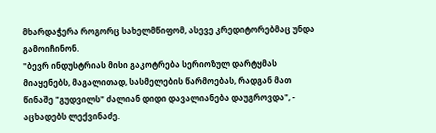მხარდაჭერა როგორც სახელმწიფომ, ასევე კრედიტორებმაც უნდა გამოიჩინონ.
"ბევრ ინდუსტრიას მისი გაკოტრება სერიოზულ დარტყმას მიაყენებს, მაგალითად, სასმელების წარმოებას, რადგან მათ წინაშე "გუდვილს" ძალიან დიდი დავალიანება დაუგროვდა", - აცხადებს ლექვინაძე.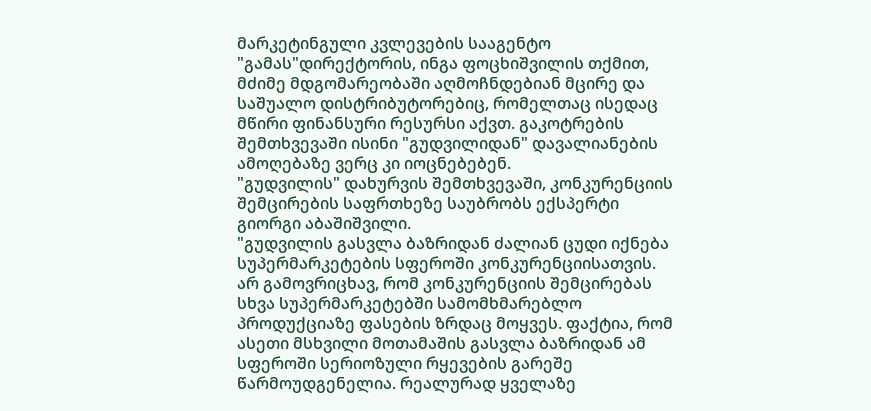მარკეტინგული კვლევების სააგენტო "გამას"დირექტორის, ინგა ფოცხიშვილის თქმით, მძიმე მდგომარეობაში აღმოჩნდებიან მცირე და საშუალო დისტრიბუტორებიც, რომელთაც ისედაც მწირი ფინანსური რესურსი აქვთ. გაკოტრების შემთხვევაში ისინი "გუდვილიდან" დავალიანების ამოღებაზე ვერც კი იოცნებებენ.
"გუდვილის" დახურვის შემთხვევაში, კონკურენციის შემცირების საფრთხეზე საუბრობს ექსპერტი გიორგი აბაშიშვილი.
"გუდვილის გასვლა ბაზრიდან ძალიან ცუდი იქნება სუპერმარკეტების სფეროში კონკურენციისათვის. არ გამოვრიცხავ, რომ კონკურენციის შემცირებას სხვა სუპერმარკეტებში სამომხმარებლო პროდუქციაზე ფასების ზრდაც მოყვეს. ფაქტია, რომ ასეთი მსხვილი მოთამაშის გასვლა ბაზრიდან ამ სფეროში სერიოზული რყევების გარეშე წარმოუდგენელია. რეალურად ყველაზე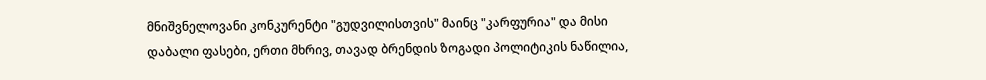მნიშვნელოვანი კონკურენტი "გუდვილისთვის" მაინც "კარფურია" და მისი დაბალი ფასები, ერთი მხრივ, თავად ბრენდის ზოგადი პოლიტიკის ნაწილია,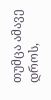თუმცა ამავე დროს,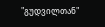"გუდვილთან"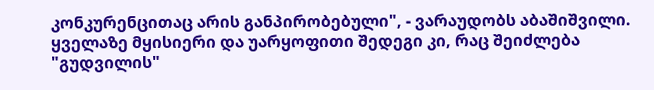კონკურენცითაც არის განპირობებული", - ვარაუდობს აბაშიშვილი.
ყველაზე მყისიერი და უარყოფითი შედეგი კი, რაც შეიძლება "გუდვილის"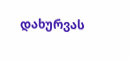დახურვას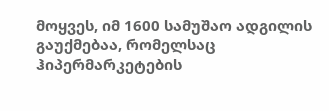მოყვეს, იმ 1600 სამუშაო ადგილის გაუქმებაა, რომელსაც ჰიპერმარკეტების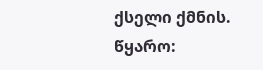ქსელი ქმნის.
წყარო: